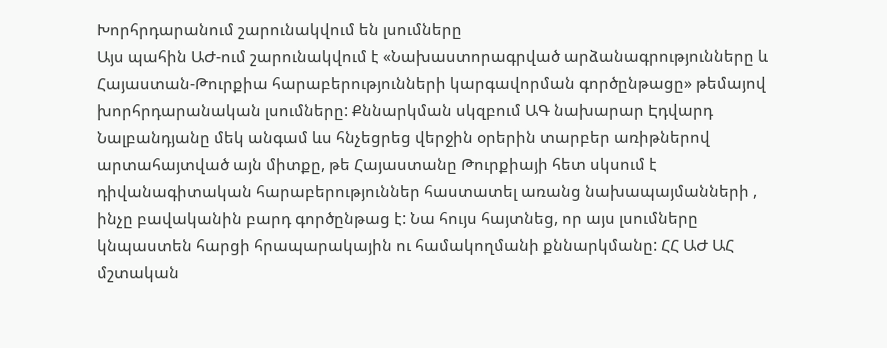Խորհրդարանում շարունակվում են լսումները
Այս պահին ԱԺ-ում շարունակվում է «Նախաստորագրված արձանագրությունները և Հայաստան-Թուրքիա հարաբերությունների կարգավորման գործընթացը» թեմայով խորհրդարանական լսումները: Քննարկման սկզբում ԱԳ նախարար Էդվարդ Նալբանդյանը մեկ անգամ ևս հնչեցրեց վերջին օրերին տարբեր առիթներով արտահայտված այն միտքը, թե Հայաստանը Թուրքիայի հետ սկսում է դիվանագիտական հարաբերություններ հաստատել առանց նախապայմանների , ինչը բավականին բարդ գործընթաց է: Նա հույս հայտնեց, որ այս լսումները կնպաստեն հարցի հրապարակային ու համակողմանի քննարկմանը: ՀՀ ԱԺ ԱՀ մշտական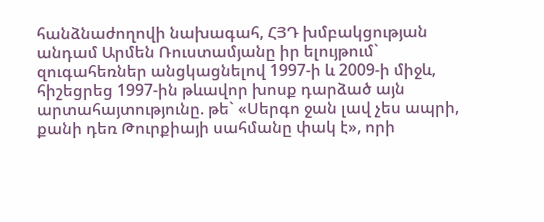հանձնաժողովի նախագահ, ՀՅԴ խմբակցության անդամ Արմեն Ռուստամյանը իր ելույթում` զուգահեռներ անցկացնելով 1997-ի և 2009-ի միջև, հիշեցրեց 1997-ին թևավոր խոսք դարձած այն արտահայտությունը. թե` «Սերգո ջան լավ չես ապրի, քանի դեռ Թուրքիայի սահմանը փակ է», որի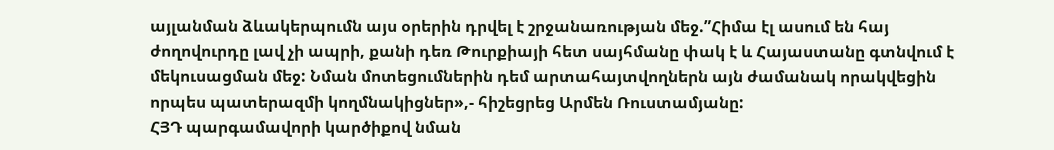այլանման ձևակերպումն այս օրերին դրվել է շրջանառության մեջ.”Հիմա էլ ասում են հայ ժողովուրդը լավ չի ապրի, քանի դեռ Թուրքիայի հետ սայհմանը փակ է և Հայաստանը գտնվում է մեկուսացման մեջ: Նման մոտեցումներին դեմ արտահայտվողներն այն ժամանակ որակվեցին որպես պատերազմի կողմնակիցներ»,- հիշեցրեց Արմեն Ռուստամյանը:
ՀՅԴ պարգամավորի կարծիքով նման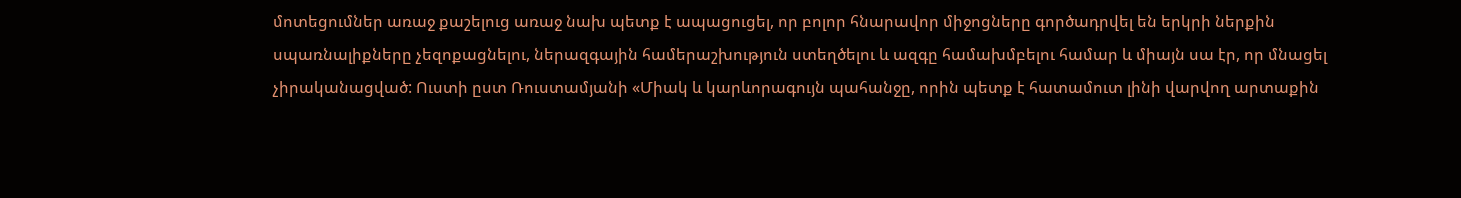մոտեցումներ առաջ քաշելուց առաջ նախ պետք է ապացուցել, որ բոլոր հնարավոր միջոցները գործադրվել են երկրի ներքին սպառնալիքները չեզոքացնելու, ներազգային համերաշխություն ստեղծելու և ազգը համախմբելու համար և միայն սա էր, որ մնացել չիրականացված: Ուստի ըստ Ռուստամյանի «Միակ և կարևորագույն պահանջը, որին պետք է հատամուտ լինի վարվող արտաքին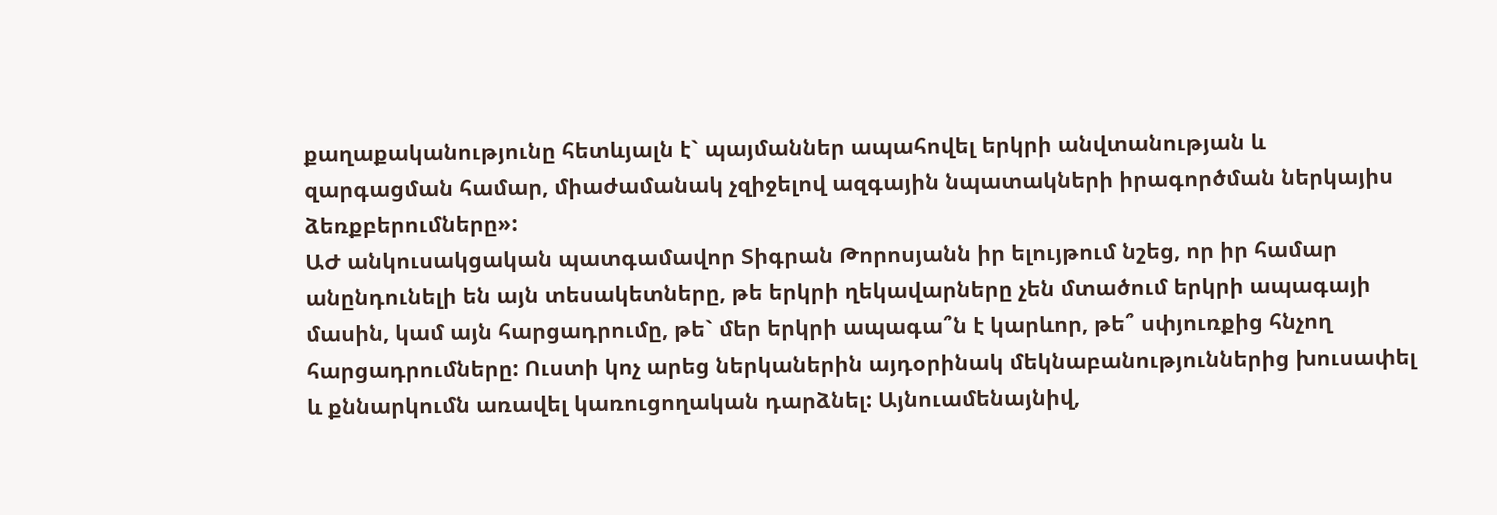քաղաքականությունը հետևյալն է` պայմաններ ապահովել երկրի անվտանության և զարգացման համար, միաժամանակ չզիջելով ազգային նպատակների իրագործման ներկայիս ձեռքբերումները»:
ԱԺ անկուսակցական պատգամավոր Տիգրան Թորոսյանն իր ելույթում նշեց, որ իր համար անընդունելի են այն տեսակետները, թե երկրի ղեկավարները չեն մտածում երկրի ապագայի մասին, կամ այն հարցադրումը, թե` մեր երկրի ապագա՞ն է կարևոր, թե՞ սփյուռքից հնչող հարցադրումները: Ուստի կոչ արեց ներկաներին այդօրինակ մեկնաբանություններից խուսափել և քննարկումն առավել կառուցողական դարձնել: Այնուամենայնիվ,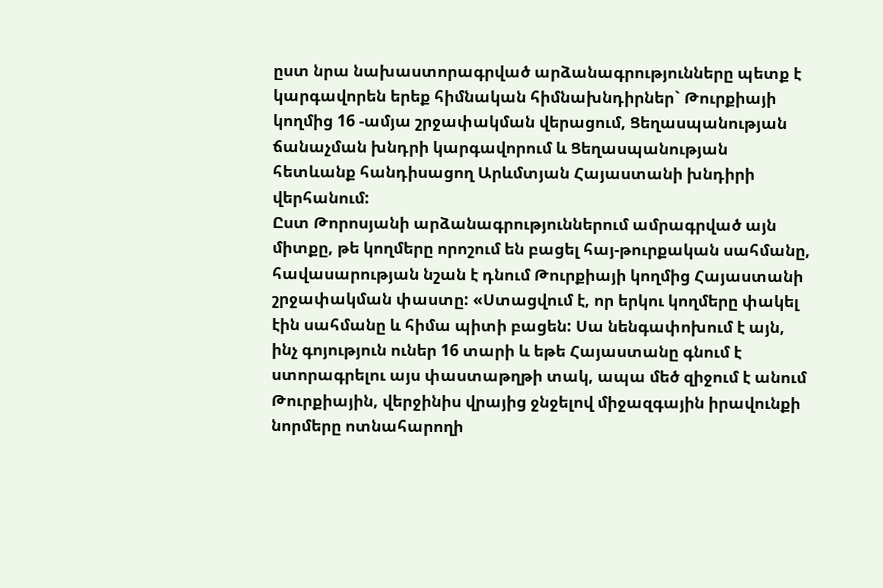ըստ նրա նախաստորագրված արձանագրությունները պետք է կարգավորեն երեք հիմնական հիմնախնդիրներ` Թուրքիայի կողմից 16 -ամյա շրջափակման վերացում, Ցեղասպանության ճանաչման խնդրի կարգավորում և Ցեղասպանության հետևանք հանդիսացող Արևմտյան Հայաստանի խնդիրի վերհանում:
Ըստ Թորոսյանի արձանագրություններում ամրագրված այն միտքը, թե կողմերը որոշում են բացել հայ-թուրքական սահմանը, հավասարության նշան է դնում Թուրքիայի կողմից Հայաստանի շրջափակման փաստը: «Ստացվում է, որ երկու կողմերը փակել էին սահմանը և հիմա պիտի բացեն: Սա նենգափոխում է այն, ինչ գոյություն ուներ 16 տարի և եթե Հայաստանը գնում է ստորագրելու այս փաստաթղթի տակ, ապա մեծ զիջում է անում Թուրքիային, վերջինիս վրայից ջնջելով միջազգային իրավունքի նորմերը ոտնահարողի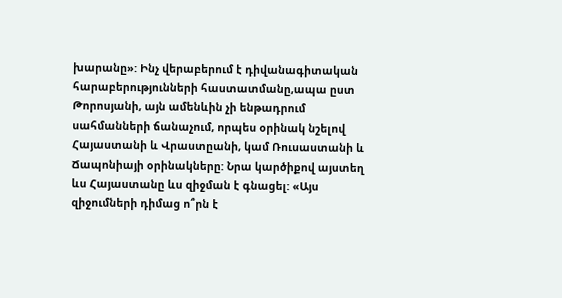խարանը»: Ինչ վերաբերում է դիվանագիտական հարաբերությունների հաստատմանը,ապա ըստ Թորոսյանի, այն ամենևին չի ենթադրում սահմանների ճանաչում, որպես օրինակ նշելով Հայաստանի և Վրաստըանի, կամ Ռուսաստանի և Ճապոնիայի օրինակները: Նրա կարծիքով այստեղ ևս Հայաստանը ևս զիջման է գնացել: «Այս զիջումների դիմաց ո՞րն է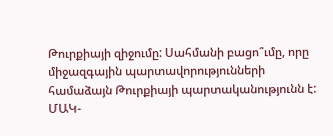Թուրքիայի զիջումը: Սահմանի բացո՞ւմը, որը միջազգային պարտավորությունների համաձայն Թուրքիայի պարտականությունն է: ՄԱԿ-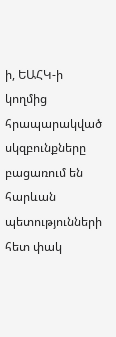ի, ԵԱՀԿ-ի կողմից հրապարակված սկզբունքները բացառում են հարևան պետությունների հետ փակ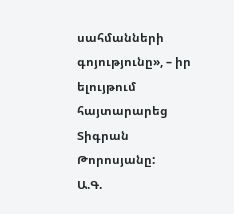սահմանների գոյությունը», – իր ելույթում հայտարարեց Տիգրան Թորոսյանը:
Ա.Գ.